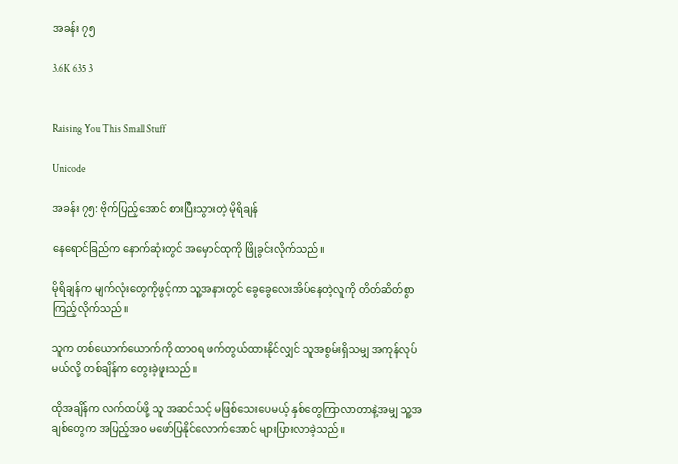အခန်း ၇၅

3.6K 635 3


Raising You This Small Stuff

Unicode

အခန်း ၇၅: ဗိုက်ပြည့်အောင် စားပြီးသွားတဲ့ မိုရိချန်

နေရောင်ခြည်က နောက်ဆုံးတွင် အမှောင်ထုကို ဖြိုခွင်းလိုက်သည်။

မိုရိချန်က မျက်လုံးတွေကိုဖွင့်ကာ သူ့အနားတွင် ခွေခွေလေးအိပ်နေတဲ့လူကို တိတ်ဆိတ်စွာ ကြည့်လိုက်သည်။

သူက တစ်ယောက်ယောက်ကို ထာဝရ ဖက်တွယ်ထားနိုင်လျှင် သူအစွမ်းရှိသမျှ အကုန်လုပ်မယ်လို့ တစ်ချိန်က တွေးခဲ့ဖူးသည်။

ထိုအချိန်က လက်ထပ်ဖို့ သူ အဆင်သင့် မဖြစ်သေးပေမယ့် နှစ်တွေကြာလာတာနဲ့အမျှ သူ့အချစ်တွေက အပြည့်အ၀ မဖော်ပြနိုင်လောက်အောင် များပြားလာခဲ့သည်။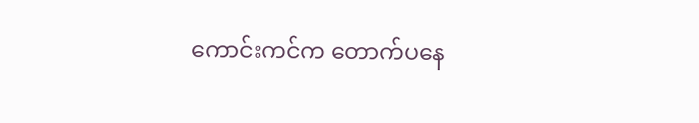ကောင်းကင်က တောက်ပနေ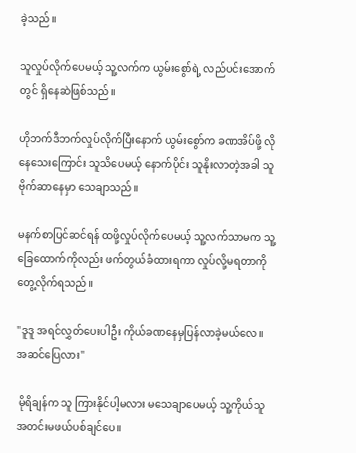ခဲ့သည်။

သူလှုပ်လိုက်ပေမယ့် သူ့လက်က ယွမ်းစွော်ရဲ့ လည်ပင်းအောက်တွင် ရှိနေဆဲဖြစ်သည်။

ဟိုဘက်ဒီဘက်လှုပ်လိုက်ပြီးနောက် ယွမ်းစွော်က ခဏအိပ်ဖို့ လိုနေသေးကြောင်း သူသိပေမယ့် နောက်ပိုင်း သူနိုးလာတဲ့အခါ သူဗိုက်ဆာနေမှာ သေချာသည်။

မနက်စာပြင်ဆင်ရန် ထဖို့လှုပ်လိုက်ပေမယ့် သူ့လက်သာမက သူ့ခြေထောက်ကိုလည်း ဖက်တွယ်ခံထားရကာ လှုပ်လို့မရတာကို တွေ့လိုက်ရသည်။

"ဒူဒူ အရင်လွှတ်ပေးပါဦး ကိုယ်ခဏနေမှပြန်လာခဲ့မယ်လေ။ အဆင်ပြေလား"

 မိုရိချန်က သူ ကြားနိုင်ပါ့မလား မသေချာပေမယ့် သူ့ကိုယ်သူ အတင်းမဖယ်ပစ်ချင်ပေ။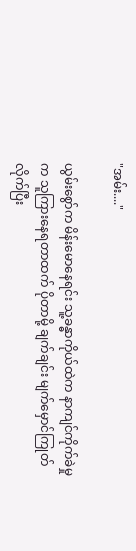"အမ်း...."

ယွမ်းစွော်က မိန်းမောနေရင်း သူ့ခန္ဓာကိုယ်ထဲက နာကျင်ကိုက်ခဲမှုက သူကြားနေရတာထက် ပိုတာမို့ ချက်ချင်း မျက်မှောင်ကြုတ်လိုက်ပြီး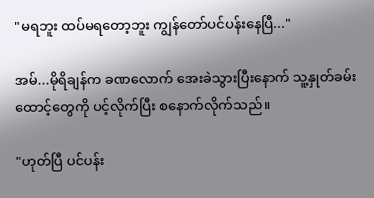"မရဘူး ထပ်မရတော့ဘူး ကျွန်တော်ပင်ပန်းနေပြီ..."

အမ်...မိုရိချန်က ခဏလောက် အေးခဲသွားပြီးနောက် သူ့နှုတ်ခမ်းထောင့်တွေကို ပင့်လိုက်ပြီး စနောက်လိုက်သည်။

"ဟုတ်ပြီ ပင်ပန်း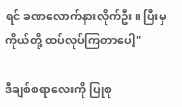ရင် ခဏလောက်နားလိုက်ဦး။ ပြီးမှ ကိုယ်တို့ ထပ်လုပ်ကြတာပေါ့"

ဒီချစ်စရာလေးကို ပြုစု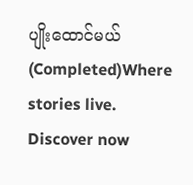ပျိုးထောင်မယ် (Completed)Where stories live. Discover now